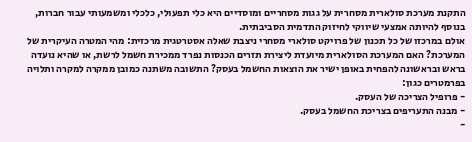התקנת מערכת סולארית מסחרית על גגות מסחריים ומוסדיים היא כלי תפעולי, כלכלי ומשמעותי עבור חברות, בנוסף להיותה אמצעי שיווקי לחיזוק התדמית הסביבתית.
אולם במרכזו של כל תכנון של פרויקט סולארי מסחרי ניצבת שאלה אסטרטגית מרכזית: מהי המטרה העיקרית של המערכת? האם המערכת הסולארית מיועדת ליצירת תזרים הכנסות נפרד ממכירת חשמל לרשת, או שהיא נועדה בראש ובראשונה להפחית באופן ישיר את הוצאות החשמל בעסק? התשובה משתנה כמובן ממקרה למקרה ותלויה בפרמטרים כגון:
- פרופיל הצריכה של העסק.
- מבנה התעריפים בצריכת החשמל בעסק.
-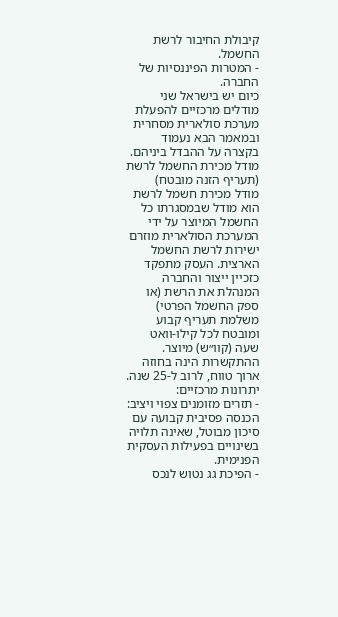קיבולת החיבור לרשת החשמל.
- המטרות הפיננסיות של החברה.
כיום יש בישראל שני מודלים מרכזיים להפעלת מערכת סולארית מסחרית ובמאמר הבא נעמוד בקצרה על ההבדל ביניהם.
מודל מכירת החשמל לרשת (תעריף הזנה מובטח)
מודל מכירת חשמל לרשת הוא מודל שבמסגרתו כל החשמל המיוצר על ידי המערכת הסולארית מוזרם ישירות לרשת החשמל הארצית. העסק מתפקד כזכיין ייצור והחברה המנהלת את הרשת (או ספק החשמל הפרטי) משלמת תעריף קבוע ומובטח לכל קילו-וואט שעה (קוו״ש) מיוצר. ההתקשרות הינה בחוזה ארוך טווח, לרוב ל-25 שנה.
יתרונות מרכזיים:
- תזרים מזומנים צפוי ויציב: הכנסה פסיבית קבועה עם סיכון מבוטל, שאינה תלויה בשינויים בפעילות העסקית הפנימית.
- הפיכת גג נטוש לנכס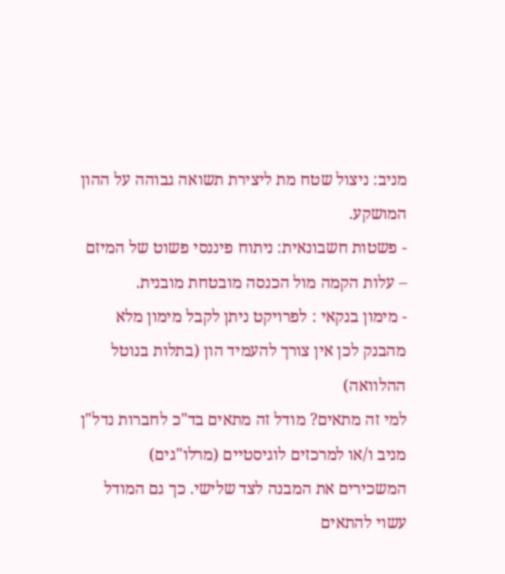מניב: ניצול שטח מת ליצירת תשואה גבוהה על ההון המושקע.
- פשטות חשבונאית: ניתוח פיננסי פשוט של המיזם – עלות הקמה מול הכנסה מובטחת מובנית.
- מימון בנקאי : לפרויקט ניתן לקבל מימון מלא מהבנק לכן אין צורך להעמיד הון (בתלות בנוטל ההלוואה)
למי זה מתאים? מודל זה מתאים בד"כ לחברות נדל"ן מניב ו/או למרכזים לוגיסטיים (מרלו"גים) המשכירים את המבנה לצד שלישי. כך גם המודל עשוי להתאים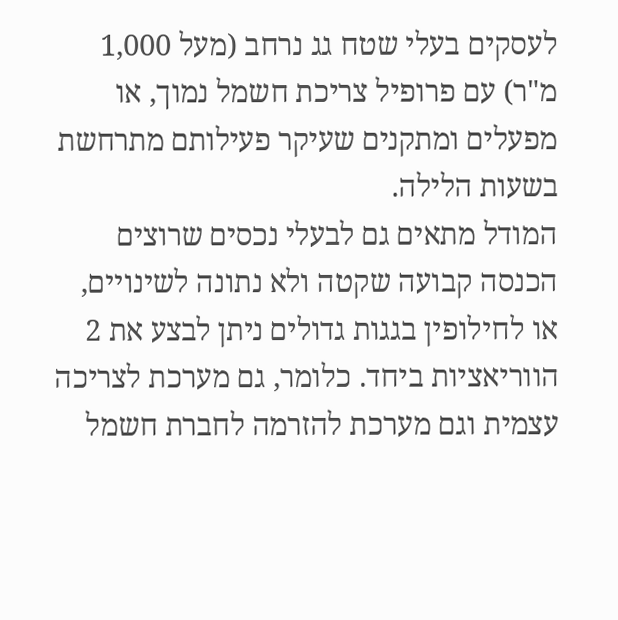לעסקים בעלי שטח גג נרחב (מעל 1,000 מ"ר) עם פרופיל צריכת חשמל נמוך, או מפעלים ומתקנים שעיקר פעילותם מתרחשת בשעות הלילה.
המודל מתאים גם לבעלי נכסים שרוצים הכנסה קבועה שקטה ולא נתונה לשינויים, או לחילופין בגגות גדולים ניתן לבצע את 2 הווריאציות ביחד. כלומר, גם מערכת לצריכה עצמית וגם מערכת להזרמה לחברת חשמל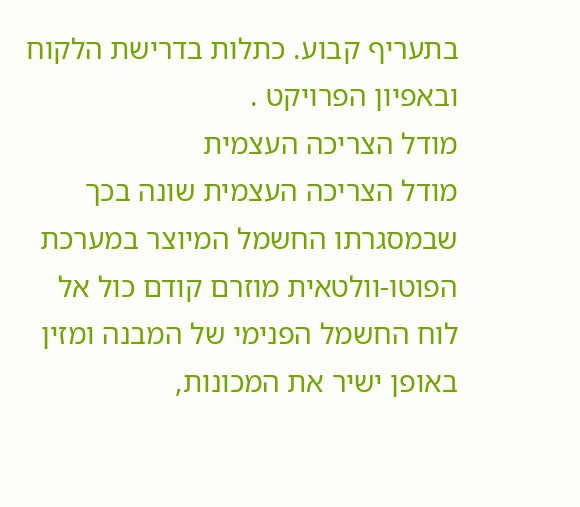בתעריף קבוע. כתלות בדרישת הלקוח ובאפיון הפרויקט .
מודל הצריכה העצמית
מודל הצריכה העצמית שונה בכך שבמסגרתו החשמל המיוצר במערכת הפוטו-וולטאית מוזרם קודם כול אל לוח החשמל הפנימי של המבנה ומזין באופן ישיר את המכונות,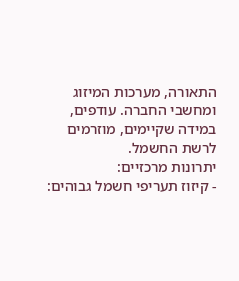התאורה, מערכות המיזוג ומחשבי החברה. עודפים, במידה שקיימים, מוזרמים לרשת החשמל.
יתרונות מרכזיים:
- קיזוז תעריפי חשמל גבוהים: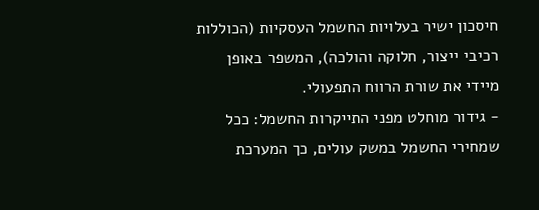חיסכון ישיר בעלויות החשמל העסקיות (הכוללות רכיבי ייצור, חלוקה והולכה), המשפר באופן מיידי את שורת הרווח התפעולי.
- גידור מוחלט מפני התייקרות החשמל: ככל שמחירי החשמל במשק עולים, כך המערכת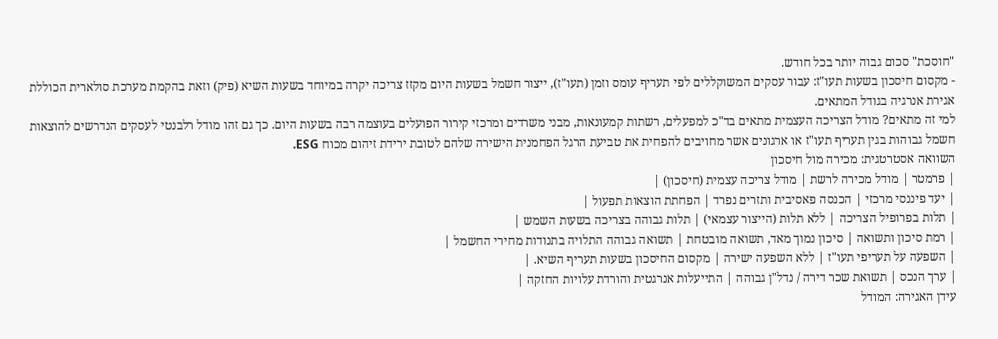"חוסכת" סכום גבוה יותר בכל חודש.
- מקסום חיסכון בשעות תעו"ז: עבור עסקים המשוקללים לפי תעריף עומס וזמן (תעו"ז), ייצור חשמל בשעות היום מקזז צריכה יקרה במיוחד בשעות השיא (פיק) וזאת בהקמת מערכת סולארית הכוללת אגירת אנרגיה בגודל המתאים.
למי זה מתאים? מודל הצריכה העצמית מתאים בד"כ למפעלים, רשתות קמעונאות, מבני משרדים ומרכזי קירור הפועלים בעוצמה רבה בשעות היום. כך גם זהו מודל רלבנטי לעסקים הנדרשים להוצאות חשמל גבוהות בגין תעריף תעו"ז או ארגונים אשר מחויבים להפחית את טביעת הרגל הפחמנית הישירה שלהם לטובת ירידת זיהום מכוח ESG.
השוואה אסטרטגית: מכירה מול חיסכון
| פרמטר | מודל מכירה לרשת | מודל צריכה עצמית (חיסכון) |
| יעד פיננסי מרכזי | הכנסה פאסיבית ותזרים נפרד | הפחתת הוצאות תפעול |
| תלות בפרופיל הצריכה | ללא תלות (הייצור עצמאי) | תלות גבוהה בצריכה בשעות השמש |
| רמת סיכון ותשואה | סיכון נמוך מאד, תשואה מובטחת | תשואה גבוהה התלויה בתנודות מחירי החשמל |
| השפעה על תעריפי תעו"ז | ללא השפעה ישירה | מקסום החיסכון בשעות תעריף השיא. |
| ערך הנכס | תשואת שכר דירה / נדל"ן גבוהה | התייעלות אנרגטית והורדת עלויות החזקה |
עידן האגירה: המודל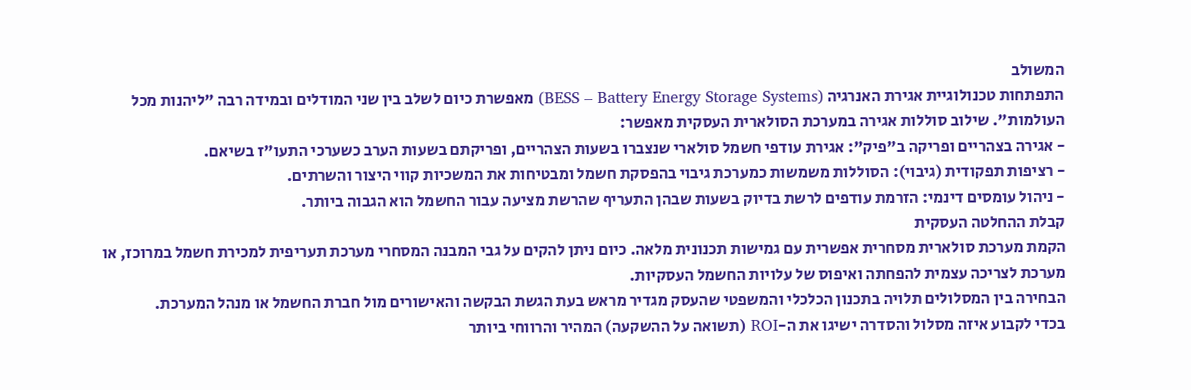המשולב
התפתחות טכנולוגיית אגירת האנרגיה (BESS – Battery Energy Storage Systems) מאפשרת כיום לשלב בין שני המודלים ובמידה רבה "ליהנות מכל העולמות". שילוב סוללות אגירה במערכת הסולארית העסקית מאפשר:
- אגירה בצהריים ופריקה ב"פיק": אגירת עודפי חשמל סולארי שנצברו בשעות הצהריים, ופריקתם בשעות הערב כשערכי התעו"ז בשיאם.
- רציפות תפקודית (גיבוי): הסוללות משמשות כמערכת גיבוי בהפסקת חשמל ומבטיחות את המשכיות קווי היצור והשרתים.
- ניהול עומסים דינמי: הזרמת עודפים לרשת בדיוק בשעות שבהן התעריף שהרשת מציעה עבור החשמל הוא הגבוה ביותר.
קבלת ההחלטה העסקית
הקמת מערכת סולארית מסחרית אפשרית עם גמישות תכנונית מלאה. כיום ניתן להקים על גבי המבנה המסחרי מערכת תעריפית למכירת חשמל במרוכז, או מערכת לצריכה עצמית להפחתה ואיפוס של עלויות החשמל העסקיות.
הבחירה בין המסלולים תלויה בתכנון הכלכלי והמשפטי שהעסק מגדיר מראש בעת הגשת הבקשה והאישורים מול חברת החשמל או מנהל המערכת.
בכדי לקבוע איזה מסלול והסדרה ישיגו את ה-ROI (תשואה על ההשקעה) המהיר והרווחי ביותר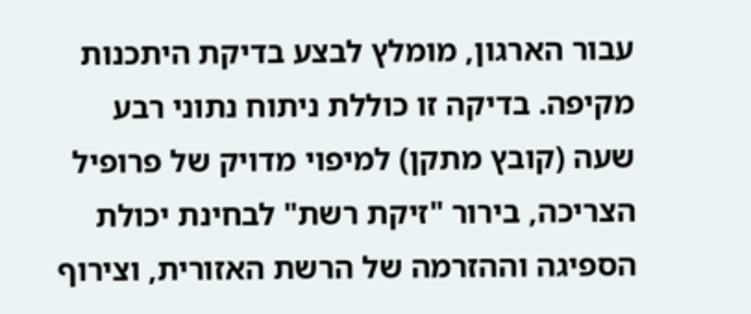עבור הארגון, מומלץ לבצע בדיקת היתכנות מקיפה. בדיקה זו כוללת ניתוח נתוני רבע שעה (קובץ מתקן) למיפוי מדויק של פרופיל הצריכה, בירור "זיקת רשת" לבחינת יכולת הספיגה וההזרמה של הרשת האזורית, וצירוף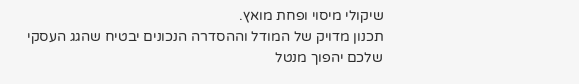שיקולי מיסוי ופחת מואץ.
תכנון מדויק של המודל וההסדרה הנכונים יבטיח שהגג העסקי שלכם יהפוך מנטל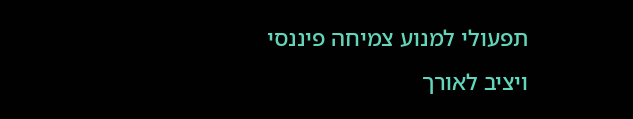תפעולי למנוע צמיחה פיננסי ויציב לאורך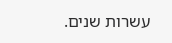עשרות שנים.